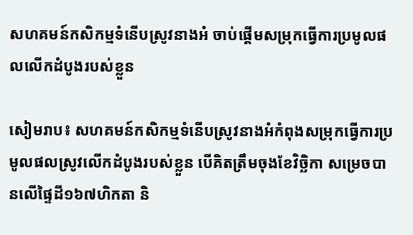សហគមន៍កសិកម្មទំនើបស្រូវនាងអំ ចាប់ផ្តើមសម្រុកធ្វើការប្រមូលផលលើកដំបូងរបស់ខ្លួន

សៀមរាប៖ សហគមន៍កសិកម្មទំនើបស្រូវនាងអំកំពុងសម្រុកធ្វើការប្រមូលផលស្រូវលើកដំបូងរបស់ខ្លួន បើគិតត្រឹមចុងខែវិច្ឆិកា សម្រេចបានលើផ្ទៃដី១៦៧ហិកតា និ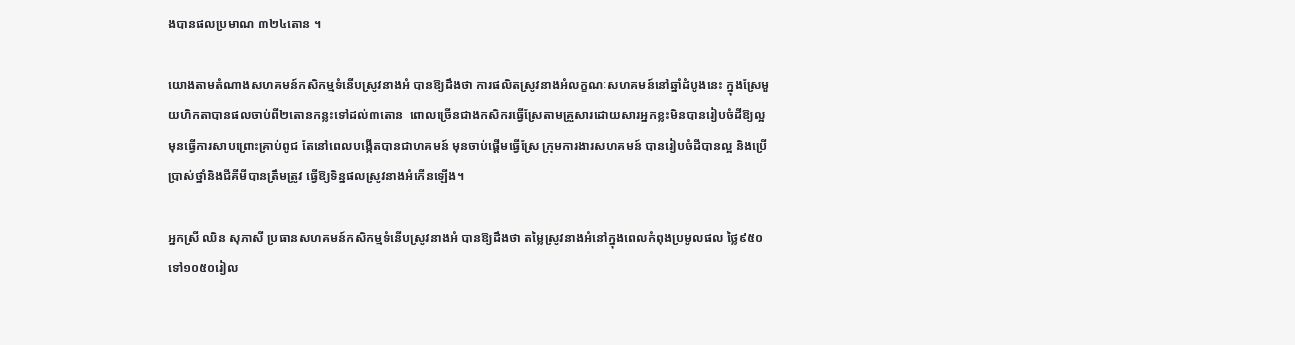ងបានផលប្រមាណ ៣២៤តោន ។

យោងតាមតំណាងសហគមន៍កសិកម្មទំនើបស្រូវនាងអំ បានឱ្យដឹងថា ការផលិតស្រូវនាងអំលក្ខណៈសហគមន៍នៅឆ្នាំដំបូងនេះ ក្នុងស្រែមួយហិកតាបានផលចាប់ពី២តោនកន្លះទៅដល់៣តោន  ពោលច្រើនជាងកសិករធ្វើស្រែតាមគ្រួសារដោយសារអ្នកខ្លះមិនបានរៀបចំដីឱ្យល្អមុនធ្វើការសាបព្រោះគ្រាប់ពូជ តែនៅពេលបង្កើតបានជាហគមន៍ មុនចាប់ផ្តើមធ្វើស្រែ ក្រុមការងារសហគមន៍ បានរៀបចំដីបានល្អ និងប្រើប្រាស់ថ្នាំនិងជីគីមីបានត្រឹមត្រូវ ធ្វើឱ្យទិន្នផលស្រូវនាងអំកើនឡើង។

អ្នកស្រី ឈិន សុភាសី ប្រធានសហគមន៍កសិកម្មទំនើបស្រូវនាងអំ បានឱ្យដឹងថា តម្លៃស្រូវនាងអំនៅក្នុងពេលកំពុងប្រមូលផល ថ្លៃ៩៥០ទៅ១០៥០រៀល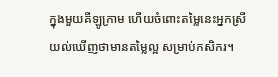ក្នុងមួយគីឡូក្រាម ហើយចំពោះតម្លៃនេះអ្នកស្រី យល់ឃើញថាមានតម្លៃល្អ សម្រាប់កសិករ។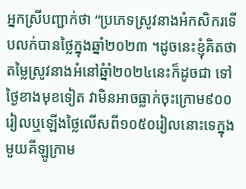អ្នកស្រីបញ្ជាក់ថា “ប្រភេទស្រូវនាងអំកសិករទើបលក់បានថ្លៃក្នុងឆ្នាំ២០២៣ ។ដូចនេះខ្ញុំគិតថាតម្លៃស្រូវនាងអំនៅឆ្នំាំ២០២៤នេះក៏ដូចជា ទៅថ្ងៃខាងមុខទៀត វាមិនអាចធ្លាក់ចុះក្រោម៩០០រៀលឬឡើងថ្លៃលើសពី១០៥០រៀលនោះទេក្នុងមួយគីឡូក្រាម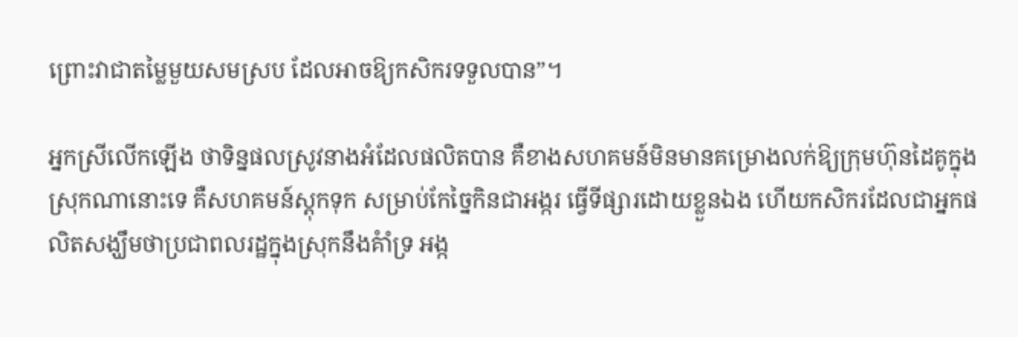ព្រោះវាជាតម្លៃមួយសមស្រប ដែលអាចឱ្យកសិករទទួលបាន”។

អ្នកស្រីលើកឡើង ថាទិន្នផលស្រូវនាងអំដែលផលិតបាន គឺខាងសហគមន៍មិនមានគម្រោងលក់ឱ្យក្រុមហ៊ុនដៃគូក្នុងស្រុកណានោះទេ គឺសហគមន៍ស្តុកទុក សម្រាប់កែច្នៃកិនជាអង្ករ ធ្វើទីផ្សារដោយខ្លួនឯង ហើយកសិករដែលជាអ្នកផលិតសង្ឃឹមថាប្រជាពលរដ្ឋក្នុងស្រុកនឹងគំាំទ្រ អង្ក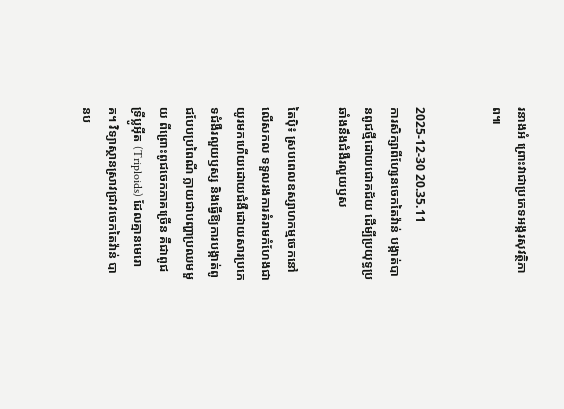រនាងអំ ព្រោះវាជាប្រភេទអង្ករសុវត្ថិភាព៕


2025-12-30 20.35.11
ការសិក្សាពីហ្សែនចេកតៃវ៉ាន់ បង្កាត់បានពូជថ្មីដោយជោគជ័យ ដើម្បីប្រយុទ្ធប្រឆាំងនឹងជំងឺរលួយឫស

តៃប៉ិ៖ ស្របពេលឧស្សាហកម្មចេកនៅលើសកល ទទួលរងការគំរាមកំហែងជាយូរមកហើយដោយជំងឺដោយសារប្រភេទជំងឺរលួយឫស្ស និងធ្វើឱ្យការបង្កាត់ពូជបែបប្រពៃណី ក្លាយជាបញ្ហាប្រឈមមួយ ពីព្រោះពូជចេកភាគច្រើន គឺជាពូជ ទ្រីប្លូអ៊ីត (Triploids) ដែលគ្មានមេរោគ។ វិទ្យាស្ថានស្រាវជ្រាវចេកតៃវ៉ាន់ បានប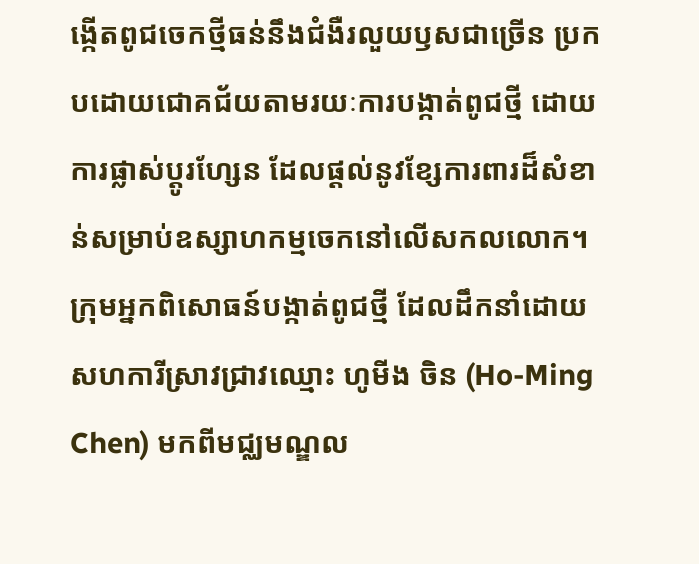ង្កើតពូជចេកថ្មីធន់នឹងជំងឺរលួយឫសជាច្រើន ប្រកបដោយជោគជ័យតាមរយៈការបង្កាត់ពូជថ្មី ដោយការផ្លាស់ប្តូរហ្សែន ដែលផ្តល់នូវខ្សែការពារដ៏សំខាន់សម្រាប់ឧស្សាហកម្មចេកនៅលើសកលលោក។ ក្រុមអ្នកពិសោធន៍បង្កាត់ពូជថ្មី ដែលដឹកនាំដោយសហការីស្រាវជ្រាវឈ្មោះ ហូមីង ចិន (Ho-Ming Chen) មកពីមជ្ឈមណ្ឌល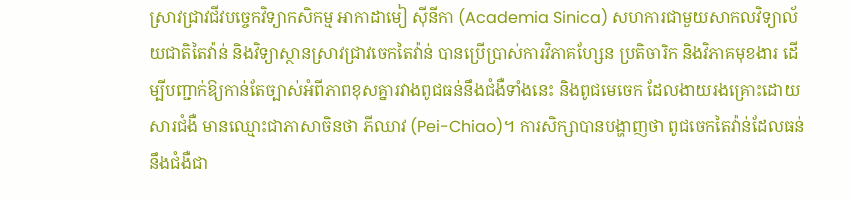ស្រាវជ្រាវជីវបច្ចេកវិទ្យាកសិកម្ម អាកាដាមៀ ស៊ីនីកា (Academia Sinica) សហការជាមួយសាកលវិទ្យាល័យជាតិតៃវ៉ាន់ និងវិទ្យាស្ថានស្រាវជ្រាវចេកតៃវ៉ាន់ បានប្រើប្រាស់ការវិភាគហ្សែន ប្រតិចារិក និងវិភាគមុខងារ ដើម្បីបញ្ជាក់ឱ្យកាន់តែច្បាស់អំពីភាពខុសគ្នារវាងពូជធន់នឹងជំងឺទាំងនេះ និងពូជមេចេក ដែលងាយរងគ្រោះដោយសារជំងឺ មានឈ្មោះជាភាសាចិនថា ភីឈាវ (Pei-Chiao)។ ការសិក្សាបានបង្ហាញថា ពូជចេកតៃវ៉ាន់ដែលធន់នឹងជំងឺជា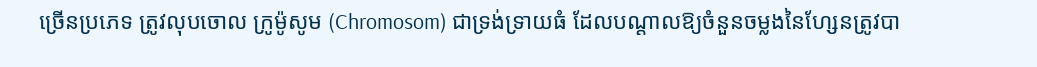ច្រើនប្រភេទ ត្រូវលុបចោល ក្រូម៉ូសូម (Chromosom) ជាទ្រង់ទ្រាយធំ ដែលបណ្តាលឱ្យចំនួនចម្លងនៃហ្សែនត្រូវបា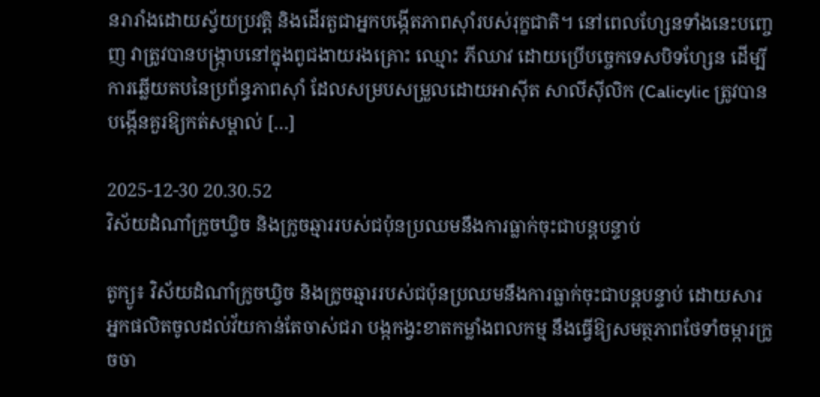នរារាំងដោយស្វ័យប្រវត្តិ និងដើរតួជាអ្នកបង្កើតភាពស៊ាំរបស់រុក្ខជាតិ។ នៅពេលហ្សែនទាំងនេះបញ្ចេញ វាត្រូវបានបង្ក្រាបនៅក្នុងពូជងាយរងគ្រោះ ឈ្មោះ ភីឈាវ ដោយប្រើបច្ចេកទេសបិទហ្សែន ដើម្បីការឆ្លើយតបនៃប្រព័ន្ធភាពស៊ាំ ដែលសម្របសម្រួលដោយអាស៊ីត សាលីស៊ីលិក (Calicylic ត្រូវបានបង្កើនគួរឱ្យកត់សម្គាល់ […]

2025-12-30 20.30.52
វិស័យដំណាំក្រូចឃ្វិច និងក្រូចឆ្មាររបស់ជប៉ុនប្រឈមនឹងការធ្លាក់ចុះជាបន្តបន្ទាប់

តូក្យូ៖ វិស័យដំណាំក្រូចឃ្វិច និងក្រូចឆ្មាររបស់ជប៉ុនប្រឈមនឹងការធ្លាក់ចុះជាបន្តបន្ទាប់ ដោយសារអ្នកផលិតចូលដល់វ័យកាន់តែចាស់ជរា បង្កកង្វះខាតកម្លាំងពលកម្ម នឹងធ្វើឱ្យសមត្ថភាពថែទាំចម្ការក្រូចចា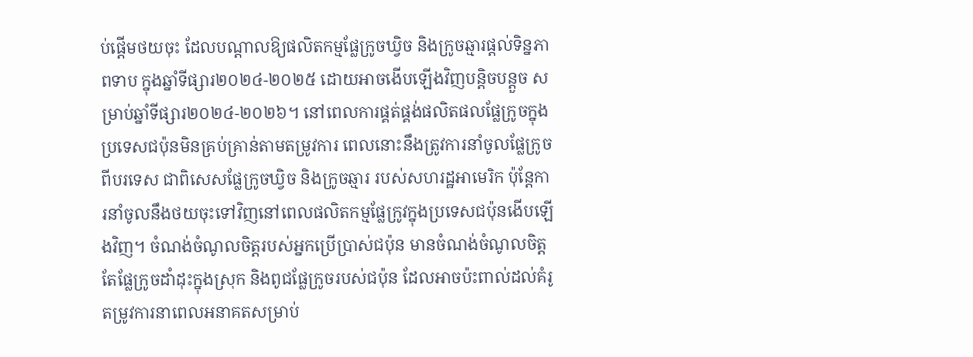ប់ផ្តើមថយចុះ ដែលបណ្តាលឱ្យផលិតកម្មផ្លែក្រូចឃ្វិច និងក្រូចឆ្មារផ្តល់ទិន្នភាពទាប ក្នុងឆ្នាំទីផ្សារ២០២៤-២០២៥ ដោយអាចងើបឡើងវិញបន្តិចបន្តួច សម្រាប់ឆ្នាំទីផ្សារ២០២៤-២០២៦។ នៅពេលការផ្គត់ផ្គង់ផលិតផលផ្លែក្រូចក្នុងប្រទេសជប៉ុនមិនគ្រប់គ្រាន់តាមតម្រូវការ ពេលនោះនឹងត្រូវការនាំចូលផ្លែក្រូចពីបរទេស ជាពិសេសផ្លែក្រូចឃ្វិច និងក្រូចឆ្មារ របស់សហរដ្ឋអាមេរិក ប៉ុន្តែការនាំចូលនឹងថយចុះទៅវិញនៅពេលផលិតកម្មផ្លែក្រូវក្នុងប្រទេសជប៉ុនងើបឡើងវិញ។ ចំណង់ចំណូលចិត្តរបស់អ្នកប្រើប្រាស់ជប៉ុន មានចំណង់ចំណូលចិត្តតែផ្លែក្រូចដាំដុះក្នុងស្រុក និងពូជផ្លែក្រូចរបស់ជប៉ុន ដែលអាចប៉ះពាល់ដល់គំរូតម្រូវការនាពេលអនាគតសម្រាប់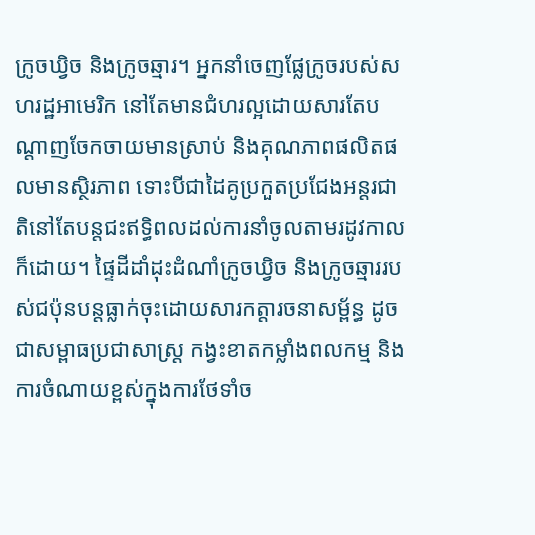ក្រូចឃ្វិច និងក្រូចឆ្មារ។ អ្នកនាំចេញផ្លែក្រូចរបស់សហរដ្ឋអាមេរិក នៅតែមានជំហរល្អដោយសារតែបណ្តាញចែកចាយមានស្រាប់ និងគុណភាពផលិតផលមានស្ថិរភាព ទោះបីជាដៃគូប្រកួតប្រជែងអន្តរជាតិនៅតែបន្តជះឥទ្ធិពលដល់ការនាំចូលតាមរដូវកាលក៏ដោយ។ ផ្ទៃដីដាំដុះដំណាំក្រូចឃ្វិច និងក្រូចឆ្មាររបស់ជប៉ុនបន្តធ្លាក់ចុះដោយសារកត្តារចនាសម្ព័ន្ធ ដូចជាសម្ពាធប្រជាសាស្ត្រ កង្វះខាតកម្លាំងពលកម្ម និងការចំណាយខ្ពស់ក្នុងការថែទាំច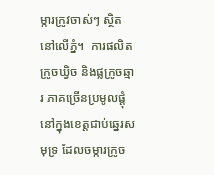ម្ការក្រូវចាស់ៗ ស្ថិតនៅលើភ្នំ។  ការផលិតក្រូចឃ្វិច និងផ្លក្រូចឆ្មារ ភាគច្រើនប្រមូលផ្តុំនៅក្នុងខេត្តជាប់ឆ្នេរសមុទ្រ ដែលចម្ការក្រូច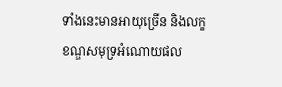ទាំងនេះមានអាយុច្រើន និងលក្ខខណ្ឌសមុទ្រអំណោយផល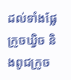ដល់ទាំងផ្លែក្រូចឃ្វិច និងពូជក្រូច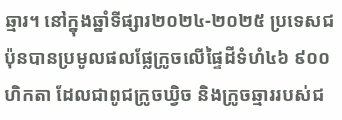ឆ្មារ។ នៅក្នុងឆ្នាំទីផ្សារ២០២៤-២០២៥ ប្រទេសជប៉ុនបានប្រមូលផលផ្លែក្រូចលើផ្ទៃដីទំហំ៤៦ ៩០០ ហិកតា ដែលជាពូជក្រូចឃ្វិច និងក្រូចឆ្មាររបស់ជ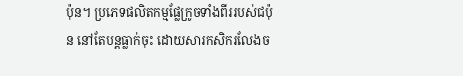ប៉ុន។ ប្រភេទផលិតកម្មផ្លែក្រូចទាំងពីររបស់ជប៉ុន នៅតែបន្តធ្លាក់ចុះ ដោយសារកសិករលែងច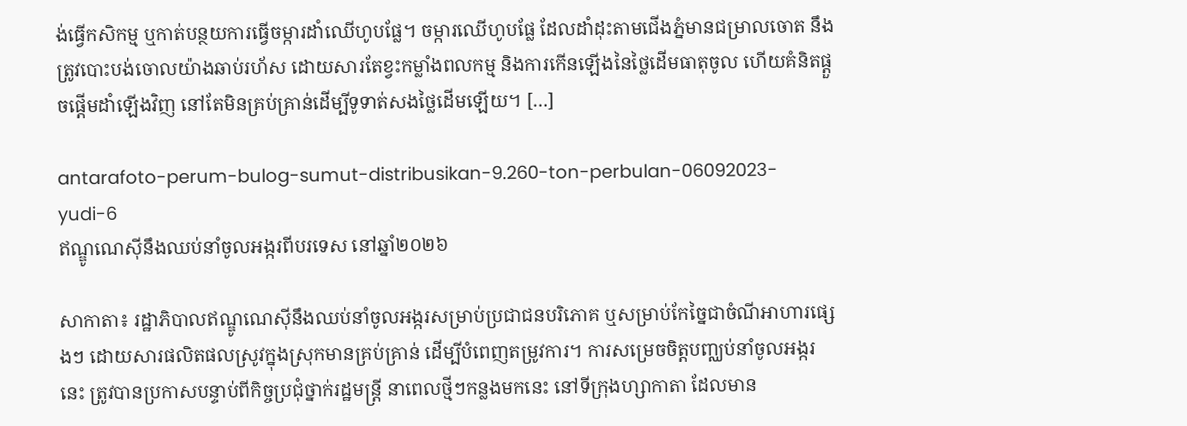ង់ធ្វើកសិកម្ម ឬកាត់បន្ថយការធ្វើចម្ការដាំឈើហូបផ្លែ។ ចម្ការឈើហូបផ្លែ ដែលដាំដុះតាមជើងភ្នំមានជម្រាលចោត នឹងត្រូវបោះបង់ចោលយ៉ាងឆាប់រហ័ស ដោយសារតែខ្វះកម្លាំងពលកម្ម និងការកើនឡើងនៃថ្លៃដើមធាតុចូល ហើយគំនិតផ្តួចផ្តើមដាំឡើងវិញ នៅតែមិនគ្រប់គ្រាន់ដើម្បីទូទាត់សងថ្លៃដើមឡើយ។ […]

antarafoto-perum-bulog-sumut-distribusikan-9.260-ton-perbulan-06092023-yudi-6
ឥណ្ឌូណេស៊ីនឹងឈប់នាំចូលអង្ករពីបរទេស នៅឆ្នាំ២០២៦

សាកាតា៖ រដ្ឋាភិបាលឥណ្ឌូណេស៊ីនឹងឈប់នាំចូលអង្ករសម្រាប់ប្រជាជនបរិភោគ ឬសម្រាប់កែច្នៃជាចំណីអាហារផ្សេងៗ ដោយសារផលិតផលស្រូវក្នុងស្រុកមានគ្រប់គ្រាន់ ដើម្បីបំពេញតម្រូវការ។ ការសម្រេចចិត្តបញ្ឈប់នាំចូលអង្ករនេះ ត្រូវបានប្រកាសបន្ទាប់ពីកិច្ចប្រជុំថ្នាក់រដ្ឋមន្ត្រី នាពេលថ្មីៗកន្លងមកនេះ នៅទីក្រុងហ្សាកាតា ដែលមាន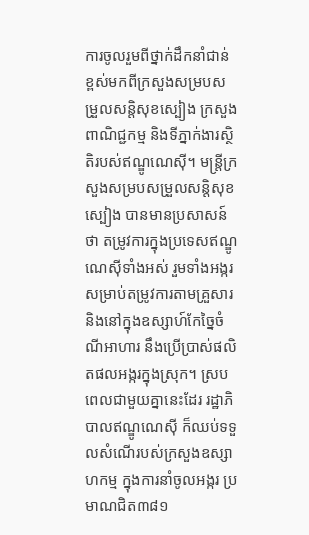ការចូលរួមពីថ្នាក់ដឹកនាំជាន់ខ្ពស់មកពីក្រសួងសម្របសម្រួលសន្តិសុខស្បៀង ក្រសួងពាណិជ្ជកម្ម និងទីភ្នាក់ងារស្ថិតិរបស់ឥណ្ឌូណេស៊ី។ មន្ត្រីក្រសួងសម្របសម្រួលសន្តិសុខស្បៀង បានមានប្រសាសន៍ថា តម្រូវការក្នុងប្រទេសឥណ្ឌូណេស៊ីទាំងអស់ រួមទាំងអង្ករសម្រាប់តម្រូវការតាមគ្រួសារ និងនៅក្នុងឧស្សាហ៍កែច្នៃចំណីអាហារ នឹងប្រើប្រាស់ផលិតផលអង្ករក្នុងស្រុក។ ស្របពេលជាមួយគ្នានេះដែរ រដ្ឋាភិបាលឥណ្ឌូណេស៊ី ក៏ឈប់ទទួលសំណើរបស់ក្រសួងឧស្សាហកម្ម ក្នុងការនាំចូលអង្ករ ប្រមាណជិត៣៨១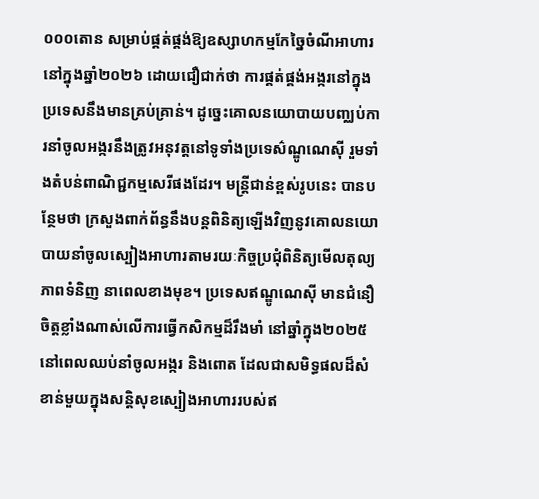០០០តោន សម្រាប់ផ្គត់ផ្គង់ឱ្យឧស្សាហកម្មកែច្នៃចំណីអាហារ នៅក្នុងឆ្នាំ២០២៦ ដោយជឿជាក់ថា ការផ្គត់ផ្គង់អង្ករនៅក្នុងប្រទេសនឹងមានគ្រប់គ្រាន់។ ដូច្នេះគោលនយោបាយបញ្ឈប់ការនាំចូលអង្ករនឹងត្រូវអនុវត្តនៅទូទាំងប្រទេស៌ណ្ឌូណេស៊ី រួមទាំងតំបន់ពាណិជ្ជកម្មសេរីផងដែរ។ មន្ត្រីជាន់ខ្ពស់រូបនេះ បានបន្ថែមថា ក្រសួងពាក់ព័ន្ធនឹងបន្តពិនិត្យឡើងវិញនូវគោលនយោបាយនាំចូលស្បៀងអាហារតាមរយៈកិច្ចប្រជុំពិនិត្យមើលតុល្យភាពទំនិញ នាពេលខាងមុខ។ ប្រទេសឥណ្ឌូណេស៊ី មានជំនឿចិត្តខ្លាំងណាស់លើការធ្វើកសិកម្មដ៏រឹងមាំ នៅឆ្នាំក្នុង២០២៥ នៅពេលឈប់នាំចូលអង្ករ និងពោត ដែលជាសមិទ្ធផលដ៏សំខាន់មួយក្នុងសន្តិសុខស្បៀងអាហាររបស់ឥ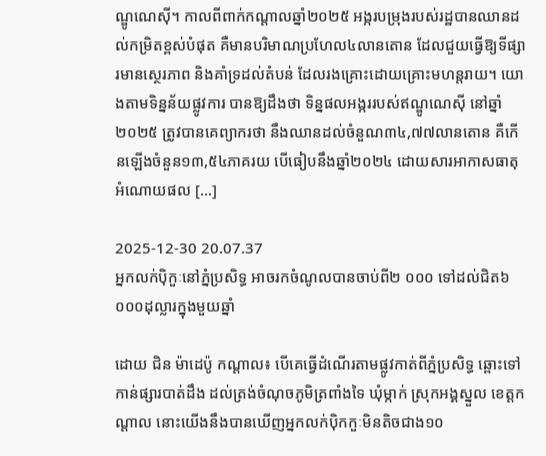ណ្ឌូណេស៊ី។ កាលពីពាក់កណ្តាលឆ្នាំ២០២៥ អង្ករបម្រុងរបស់រដ្ឋបានឈានដល់កម្រិតខ្ពស់បំផុត គឺមានបរិមាណប្រហែល៤លានតោន ដែលជួយធ្វើឱ្យទីផ្សារមានស្ថេរភាព និងគាំទ្រដល់តំបន់ ដែលរងគ្រោះដោយគ្រោះមហន្តរាយ។ យោងតាមទិន្នន័យផ្លូវការ បានឱ្យដឹងថា ទិន្នផលអង្កររបស់ឥណ្ឌូណេស៊ី នៅឆ្នាំ២០២៥ ត្រូវបានគេព្យាករថា នឹងឈានដល់ចំនួណ៣៤,៧៧លានតោន គឺកើនឡើងចំនួន១៣,៥៤ភាគរយ បើធៀបនឹងឆ្នាំ២០២៤ ដោយសារអាកាសធាតុអំណោយផល […]

2025-12-30 20.07.37
អ្នកលក់ប៉ិកួៈនៅភ្នំប្រសិទ្ធ អាចរកចំណូលបានចាប់ពី២ ០០០ ទៅដល់ជិត៦ ០០០ដុល្លារក្នុងមួយឆ្នាំ

ដោយ ជិន ម៉ាដេប៉ូ កណ្តាល៖ បើគេធ្វើដំណើរតាមផ្លូវកាត់ពីភ្នំប្រសិទ្ធ ឆ្ពោះទៅកាន់ផ្សារបាត់ដឹង ដល់ត្រង់ចំណុចភូមិត្រពាំងទៃ ឃុំម្កាក់ ស្រុកអង្គស្នួល ខេត្តកណ្តាល នោះយើងនឹងបានឃើញអ្នកលក់ប៉ិកកួៈមិនតិចជាង១០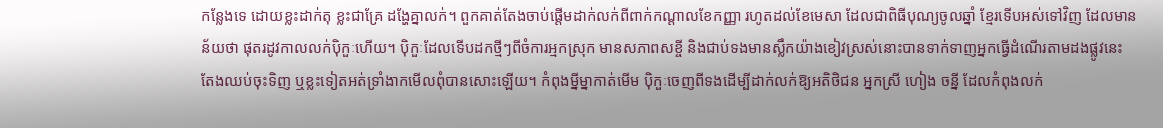កន្លែងទេ ដោយខ្លះដាក់តុ ខ្លះជាគ្រែ ដង្ហែគ្នាលក់។ ពួកគាត់តែងចាប់ផ្តើមដាក់លក់ពីពាក់កណ្តាលខែកញ្ញា រហូតដល់ខែមេសា ដែលជាពិធីបុណ្យចូលឆ្នាំ ខ្មែរទើបអស់ទៅវិញ ដែលមានន័យថា ផុតរដូវកាលលក់ប៉ិកួៈហើយ។ ប៉ិកួៈដែលទើបដកថ្មីៗពីចំការអ្មកស្រុក មានសភាពសខ្ចី និងជាប់ទងមានស្លឹកយ៉ាងខៀវស្រស់នោះបានទាក់ទាញអ្នកធ្វើដំណើរតាមដងផ្លូវនេះ តែងឈប់ចុះទិញ ឬខ្លះទៀតអត់ទ្រាំងាកមើលពុំបានសោះឡើយ។ កំពុងម្នីម្នាកាត់មើម ប៉ិកួៈចេញពីទងដើម្បីដាក់លក់ឱ្យអតិថិជន អ្នកស្រី ហៀង ចន្នី ដែលកំពុងលក់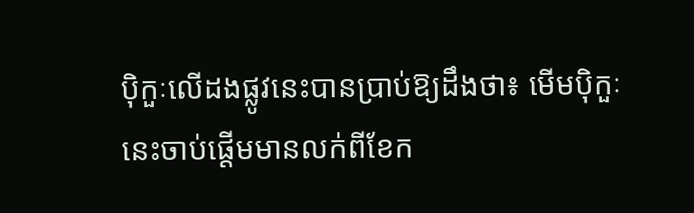ប៉ិកួៈលើដងផ្លូវនេះបានប្រាប់ឱ្យដឹងថា៖ មើមប៉ិកួៈនេះចាប់ផ្តើមមានលក់ពីខែក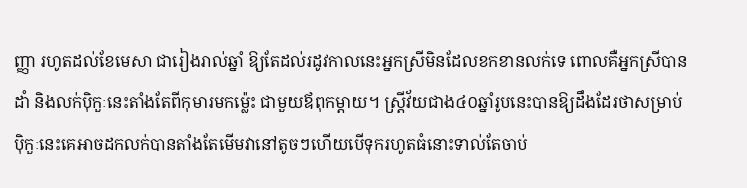ញ្ញា រហូតដល់ខែមេសា ជារៀងរាល់ឆ្នាំ ឱ្យតែដល់រដូវកាលនេះអ្នកស្រីមិនដែលខកខានលក់ទេ ពោលគឺអ្នកស្រីបានដាំ និងលក់ប៉ិកួៈនេះតាំងតែពីកុមារមកម្ល៉េះ ជាមួយឪពុកម្តាយ។ ស្រ្តីវ័យជាង៤០ឆ្នាំរូបនេះបានឱ្យដឹងដែរថាសម្រាប់ ប៉ិកួៈនេះគេអាចដកលក់បានតាំងតែមើមវានៅតូចៗហើយបើទុករហូតធំនោះទាល់តែចាប់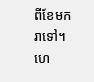ពីខែមករាទៅ។ ហេ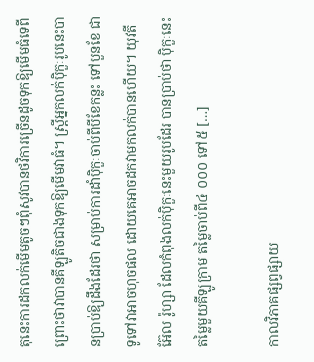តុនេះការដកលក់មើមតូចៗពុំសូវបានថវិការច្រើនដូចទុកឱ្យមើមធំទេពីព្រោះថាវាបានគីឡូតិចជាងទុកឱ្យមើមវាធំ។ ស្រ្តីអ្នកលក់ប៉ិកួៈរូបនេះបានប្រាប់ឱ្យដឹងដែរថា សម្រាប់ការដាំប៉ិកួៈចាប់ពីបីខែកន្លះ ទៅបួនខែ ជាទូទៅវាអាចហុចផល ដោយគេអាចដកវាមកលក់បានហើយ។ យុវតី អ៊ែល រ៉ូហ្សា ដែលកំពុងលក់ប៉ិកួៈនេះមួយរូបដែរ បានប្រាប់ថា ប៉ិកួៈនេះតម្លៃមួយគីឡូក្រាម តម្លៃចាប់ពី៤ ០០០ ទៅ៥ […]

កាលវិភាគផ្សព្វផ្សាយ